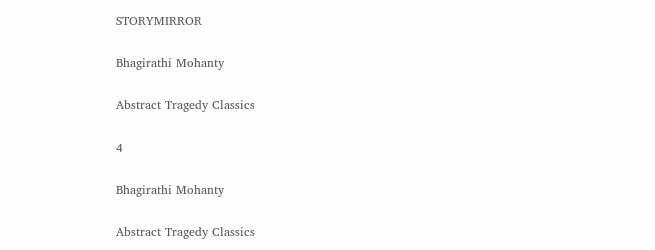STORYMIRROR

Bhagirathi Mohanty

Abstract Tragedy Classics

4

Bhagirathi Mohanty

Abstract Tragedy Classics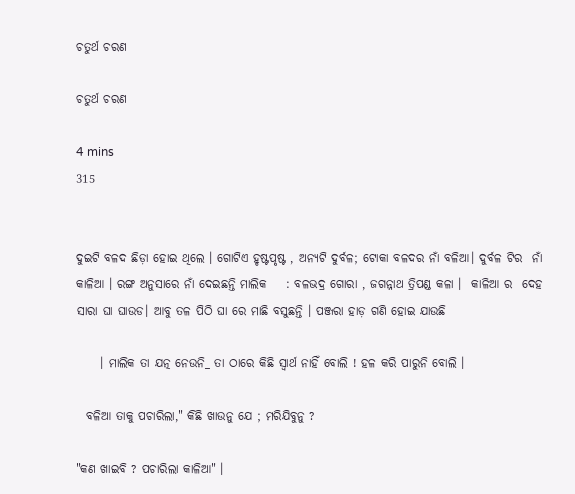ଚତୁର୍ଥ ଚରଣ

ଚତୁର୍ଥ ଚରଣ

4 mins
315


ଦୁଇଟି ବଳଦ ଛିଡ଼ା ହୋଇ ଥିଲେ । ଗୋଟିଏ ହୃଷ୍ଟପୃଷ୍ଟ , ଅନ୍ୟଟି ଦୁର୍ବଳ; ଟୋକା ବଳଦର ନାଁ ବଳିଆ। ଦୁର୍ବଳ ଟିର  ନାଁ କାଳିଆ । ରଙ୍ଗ ଅନୁସାରେ ନାଁ ଦେଇଛନ୍ତି ମାଲିକ    : ବଳଭଦ୍ର ଗୋରା , ଜଗନ୍ନାଥ ତ୍ରିପଣ୍ଡ କଳା ।  କାଳିଆ ର  ଦେହ ସାରା ଘା ଘାଉଡ। ଆବୁ ତଳ ପିଠି ଘା ରେ ମାଛି ବସୁଛନ୍ତି । ପଞ୍ଜରା ହାଡ଼ ଗଣି ହୋଇ ଯାଉଛି

     । ମାଲିକ ତା ଯତ୍ନ ନେଉନି_ ତା ଠାରେ କିଛି ସ୍ବାର୍ଥ ନାହିଁ ବୋଲି ! ହଳ କରି ପାରୁନି ବୋଲି ।

  ବଳିଆ ତାକୁ ପଚାରିଲା," କିଛି ଖାଉନୁ ଯେ ; ମରିଯିବୁନୁ ?

"କଣ ଖାଇବି ? ପଚାରିଲା କାଳିଆ" ।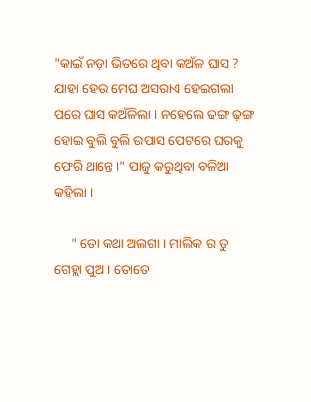"କାଇଁ ନଡ଼ା ଭିତରେ ଥିବା କଅଁଳ ଘାସ ? ଯାହା ହେଉ ମେଘ ଅସରାଏ ହେଇଗଲା ପରେ ଘାସ କଅଁଳିଲା । ନହେଲେ ଢଙ୍ଗ ଢ଼ଙ୍ଗ ହୋଇ ବୁଲି ବୁଲି ଉପାସ ପେଟରେ ଘରକୁ ଫେରି ଥାନ୍ତେ ।" ପାଜୁ କରୁଥିବା ବଳିଆ କହିଲା ।

     " ତୋ କଥା ଅଲଗା । ମାଲିକ ର ତୁ ଗେହ୍ଲା ପୁଅ । ତୋତେ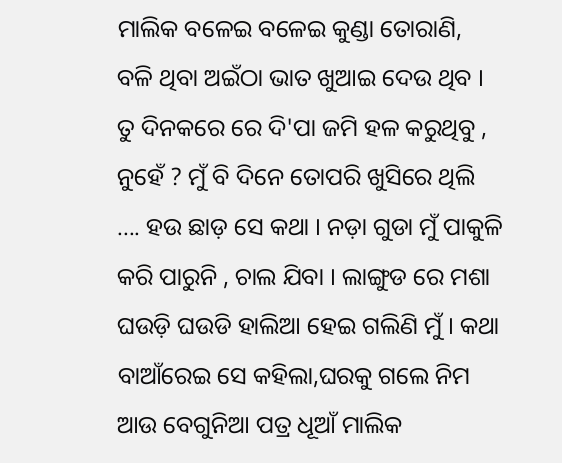ମାଲିକ ବଳେଇ ବଳେଇ କୁଣ୍ଡା ତୋରାଣି, ବଳି ଥିବା ଅଇଁଠା ଭାତ ଖୁଆଇ ଦେଉ ଥିବ । ତୁ ଦିନକରେ ରେ ଦି'ପା ଜମି ହଳ କରୁଥିବୁ , ନୁହେଁ ? ମୁଁ ବି ଦିନେ ତୋପରି ଖୁସିରେ ଥିଲି .... ହଉ ଛାଡ଼ ସେ କଥା । ନଡ଼ା ଗୁଡା ମୁଁ ପାକୁଳି କରି ପାରୁନି , ଚାଲ ଯିବା । ଲାଙ୍ଗୁଡ ରେ ମଶା ଘଉଡ଼ି ଘଉଡି ହାଲିଆ ହେଇ ଗଲିଣି ମୁଁ । କଥା ବାଆଁରେଇ ସେ କହିଲା,ଘରକୁ ଗଲେ ନିମ ଆଉ ବେଗୁନିଆ ପତ୍ର ଧୂଆଁ ମାଲିକ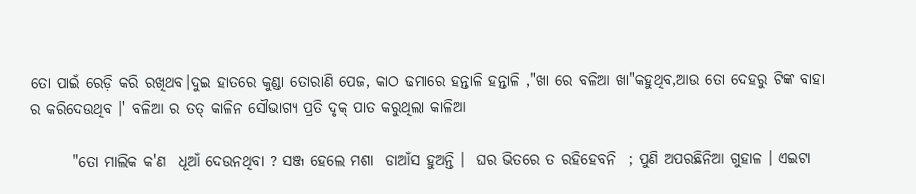ତୋ ପାଇଁ ରେଡ଼ି କରି ରଖିଥବ।ଦୁଇ ହାତରେ କୁଣ୍ଡା ତୋରାଣି ପେଜ, କାଠ ଢମାରେ ହନ୍ତାଳି ହନ୍ତାଳି ,"ଖା ରେ ବଳିଆ ଖା"କହୁଥିବ,ଆଉ ତୋ ଦେହରୁ ଟିଙ୍କ ବାହା ର କରିଦେଉଥିବ ।' ବଳିଆ ର ତତ୍ କାଳିନ ସୌଭାଗ୍ୟ ପ୍ରତି ଦୃକ୍ ପାତ କରୁଥିଲା କାଳିଆ

       "ତୋ ମାଲିକ କ'ଣ  ଧୂଆଁ ଦେଉନଥିବା ? ସଞ୍ଜ ହେଲେ ମଶା  ଡାଆଁସ ହୁଅନ୍ତି ।  ଘର ଭିତରେ ତ ରହିହେବନି  ; ପୁଣି ଅପରଛିନିଆ ଗୁହାଳ । ଏଇଟା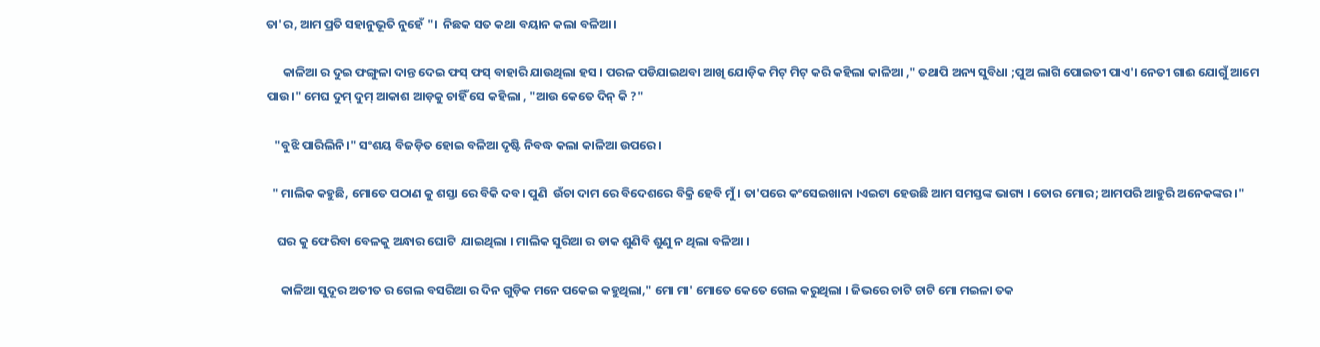ତା'ର, ଆମ ପ୍ରତି ସହାନୁଭୂତି ନୁହେଁ "।  ନିଛକ ସତ କଥା ବୟାନ କଲା ବଳିଆ।

      କାଳିଆ ର ଦୁଇ ଫଙ୍ଗୁଳା ଦାନ୍ତ ଦେଇ ଫସ୍ ଫସ୍ ବାହାରି ଯାଉଥିଲା ହସ । ପରଳ ପଡିଯାଇଥବା ଆଖି ଯୋଡ଼ିକ ମିଟ୍ ମିଟ୍ କରି କହିଲା କାଳିଆ ," ତଥାପି ଅନ୍ୟ ସୁବିଧା ;ପୁଅ ଲାଗି ପୋଇତୀ ପାଏ'। ନେତୀ ଗାଈ ଯୋଗୁଁ ଆମେ ପାଉ।" ମେଘ ଦୁମ୍ ଦୁମ୍ ଆକାଶ ଆଡ଼କୁ ଚାହିଁ ସେ କହିଲା , "ଆଉ କେତେ ଦିନ୍ କି ?"

   "ବୁଝି ପାରିଲିନି।" ସଂଶୟ ବିଜଡ଼ିତ ହୋଇ ବଳିଆ ଦୃଷ୍ଟି ନିବଦ୍ଧ କଲା କାଳିଆ ଉପରେ ।

  " ମାଲିକ କହୁଛି, ମୋତେ ପଠାଣ କୁ ଶସ୍ତା ରେ ବିକି ଦବ। ପୁଣି  ଉଁଚା ଦାମ ରେ ବିଦେଶରେ ବିକ୍ରି ହେବି ମୁଁ । ତା'ପରେ କଂସେଇଖାନା ।ଏଇଟା ହେଉଛି ଆମ ସମସ୍ତଙ୍କ ଭାଗ୍ୟ । ତୋର ମୋର; ଆମପରି ଆହୁରି ଅନେକଙ୍କର ।"

    ଘର କୁ ଫେରିବା ବେଳକୁ ଅନ୍ଧାର ଘୋଟି  ଯାଇଥିଲା । ମାଲିକ ସୁରିଆ ର ଡାକ ଶୁଣିବି ଶୁଣୁ ନ ଥିଲା ବଳିଆ ।

     କାଳିଆ ସୁଦୂର ଅତୀତ ର ଗେଲ ବସରିଆ ର ଦିନ ଗୁଡ଼ିକ ମନେ ପକେଇ କହୁଥିଲା," ମୋ ମା' ମୋତେ କେତେ ଗେଲ କରୁଥିଲା । ଜିଭରେ ଚାଟି ଚାଟି ମୋ ମଇଳା ତକ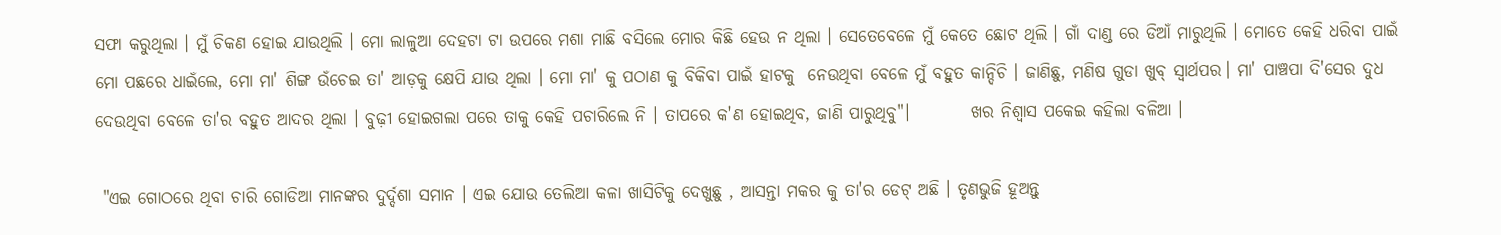ସଫା କରୁଥିଲା । ମୁଁ ଚିକଣ ହୋଇ ଯାଉଥିଲି । ମୋ ଲାଳୁଆ ଦେହଟା ଟା ଉପରେ ମଶା ମାଛି ବସିଲେ ମୋର କିଛି ହେଉ ନ ଥିଲା । ସେତେବେଳେ ମୁଁ କେତେ ଛୋଟ ଥିଲି । ଗାଁ ଦାଣ୍ଡ ରେ ଡିଆଁ ମାରୁଥିଲି । ମୋତେ କେହି ଧରିବା ପାଇଁ ମୋ ପଛରେ ଧାଇଁଲେ, ମୋ ମା' ଶିଙ୍ଗ ଉଁଚେଇ ତା' ଆଡ଼କୁ କ୍ଷେପି ଯାଉ ଥିଲା । ମୋ ମା' କୁ ପଠାଣ କୁ ବିକିବା ପାଇଁ ହାଟକୁ  ନେଉଥିବା ବେଳେ ମୁଁ ବହୁତ କାନ୍ଦିଚି । ଜାଣିଛୁ, ମଣିଷ ଗୁଡା ଖୁବ୍ ସ୍ବାର୍ଥପର। ମା' ପାଞ୍ଚପା ଦି'ସେର ଦୁଧ ଦେଉଥିବା ବେଳେ ତା'ର ବହୁତ ଆଦର ଥିଲା । ବୁଢ଼ୀ ହୋଇଗଲା ପରେ ତାକୁ କେହି ପଚାରିଲେ ନି । ତାପରେ କ'ଣ ହୋଇଥିବ, ଜାଣି ପାରୁଥିବୁ"।         ଖର ନିଶ୍ଵାସ ପକେଇ କହିଲା ବଳିଆ ।

 "ଏଇ ଗୋଠରେ ଥିବା ଚାରି ଗୋଡିଆ ମାନଙ୍କର ଦୁର୍ଦ୍ଦଶା ସମାନ । ଏଇ ଯୋଉ ତେଲିଆ କଳା ଖାସିଟିକୁ ଦେଖୁଛୁ , ଆସନ୍ତା ମକର କୁ ତା'ର ଡେଟ୍ ଅଛି । ତୃଣଭୁଜି ହୂଅନ୍ତୁ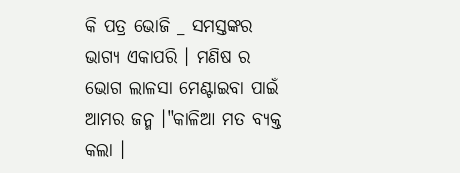କି ପତ୍ର ଭୋଜି _ ସମସ୍ତଙ୍କର ଭାଗ୍ୟ ଏକାପରି । ମଣିଷ ର ଭୋଗ ଲାଳସା ମେଣ୍ଟାଇବା ପାଇଁ ଆମର ଜନ୍ମ ।"କାଳିଆ ମତ ବ୍ୟକ୍ତ କଲା ।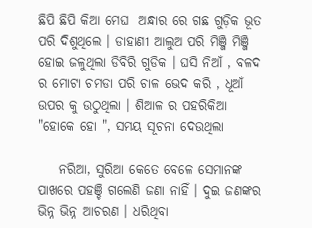ଛିପି ଛିପି କିଆ ମେଘ  ଅନ୍ଧାର ରେ ଗଛ ଗୁଡ଼ିକ ଭୂତ ପରି ଦିଶୁଥିଲେ । ଡାହାଣୀ ଆଲୁଅ ପରି ମିଞ୍ଜି ମିଞ୍ଜି ହୋଇ ଜଳୁଥିଲା ଡିବିରି ଗୁଡିକ । ଘସି ନିଆଁ , ବଳଦ ର ମୋଟା ଚମଡା ପରି ଚାଳ ଭେଦ କରି , ଧୂଆଁ ଉପର କୁ ଉଠୁଥିଲା । ଶିଆଳ ର ପହରିକିଆ "ହୋକେ ହୋ ", ସମୟ ସୂଚନା ଦେଉଥିଲା

    ନରିଆ, ସୁରିଆ କେତେ ବେଳେ ସେମାନଙ୍କ ପାଖରେ ପହଞ୍ଚି ଗଲେଣି ଜଣା ନାହିଁ । ଦୁଇ ଜଣଙ୍କର ଭିନ୍ନ ଭିନ୍ନ ଆଚରଣ । ଧରିଥିବା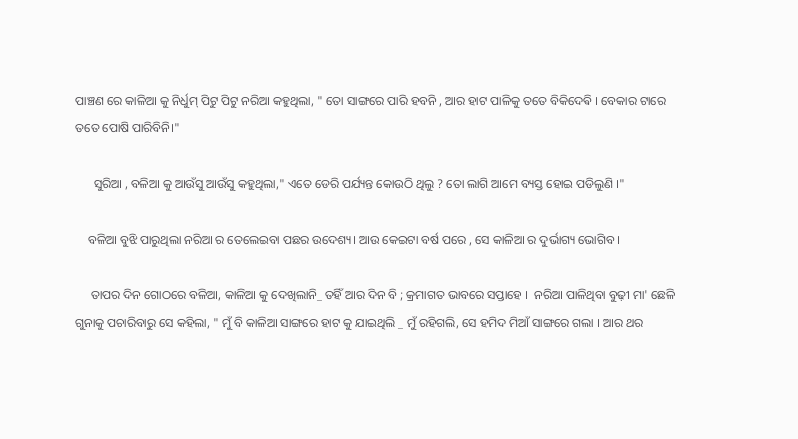ପାଞ୍ଚଣ ରେ କାଳିଆ କୁ ନିର୍ଧୁମ୍ ପିଟୁ ପିଟୁ ନରିଆ କହୁଥିଲା, " ତୋ ସାଙ୍ଗରେ ପାରି ହବନି , ଆର ହାଟ ପାଳିକୁ ତତେ ବିକିଦେଵି । ବେକାର ଟାରେ ତତେ ପୋଷି ପାରିବିନି।"

      ସୁରିଆ , ବଳିଆ କୁ ଆଉଁସୁ ଆଉଁସୁ କହୁଥିଲା," ଏତେ ଡେରି ପର୍ଯ୍ୟନ୍ତ କୋଉଠି ଥିଲୁ ? ତୋ ଲାଗି ଆମେ ବ୍ୟସ୍ତ ହୋଇ ପଡିଲୁଣି ।"

    ବଳିଆ ବୁଝି ପାରୁଥିଲା ନରିଆ ର ତେଲେଇବା ପଛର ଉଦେଶ୍ୟ। ଆଉ କେଇଟା ବର୍ଷ ପରେ , ସେ କାଳିଆ ର ଦୁର୍ଭାଗ୍ୟ ଭୋଗିବ ।

     ତାପର ଦିନ ଗୋଠରେ ବଳିଆ, କାଳିଆ କୁ ଦେଖିଲାନି_ ତହିଁ ଆର ଦିନ ବି ; କ୍ରମାଗତ ଭାବରେ ସପ୍ତାହେ ।  ନରିଆ ପାଳିଥିବା ବୁଢ଼ୀ ମା' ଛେଳି ଗୁନାକୁ ପଚାରିବାରୁ ସେ କହିଲା, " ମୁଁ ବି କାଳିଆ ସାଙ୍ଗରେ ହାଟ କୁ ଯାଇଥିଲି _ ମୁଁ ରହିଗଲି, ସେ ହମିଦ ମିଆଁ ସାଙ୍ଗରେ ଗଲା । ଆର ଥର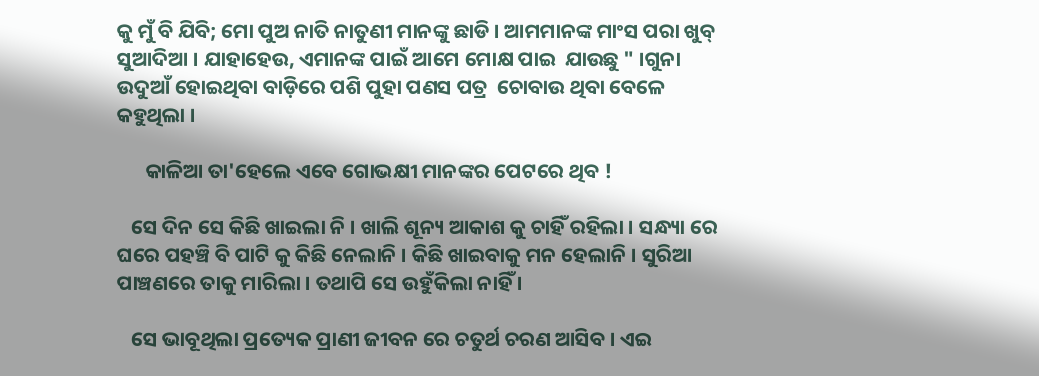କୁ ମୁଁ ବି ଯିବି; ମୋ ପୁଅ ନାତି ନାତୁଣୀ ମାନଙ୍କୁ ଛାଡି । ଆମମାନଙ୍କ ମାଂସ ପରା ଖୁବ୍ ସୁଆଦିଆ । ଯାହାହେଉ, ଏମାନଙ୍କ ପାଇଁ ଆମେ ମୋକ୍ଷ ପାଇ  ଯାଉଛୁ " ।ଗୁନା ଉଦୁଆଁ ହୋଇଥିବା ବାଡ଼ିରେ ପଶି ପୁହା ପଣସ ପତ୍ର  ଚୋବାଉ ଥିବା ବେଳେ କହୁଥିଲା ।

      କାଳିଆ ତା'ହେଲେ ଏବେ ଗୋଭକ୍ଷୀ ମାନଙ୍କର ପେଟରେ ଥିବ !

   ସେ ଦିନ ସେ କିଛି ଖାଇଲା ନି । ଖାଲି ଶୂନ୍ୟ ଆକାଶ କୁ ଚାହିଁ ରହିଲା । ସନ୍ଧ୍ୟା ରେ ଘରେ ପହଞ୍ଚି ବି ପାଟି କୁ କିଛି ନେଲାନି । କିଛି ଖାଇବାକୁ ମନ ହେଲାନି । ସୁରିଆ ପାଞ୍ଚଣରେ ତାକୁ ମାରିଲା । ତଥାପି ସେ ଉହୁଁକିଲା ନାହିଁ ।

   ସେ ଭାବୂଥିଲା ପ୍ରତ୍ୟେକ ପ୍ରାଣୀ ଜୀବନ ରେ ଚତୁର୍ଥ ଚରଣ ଆସିବ । ଏଇ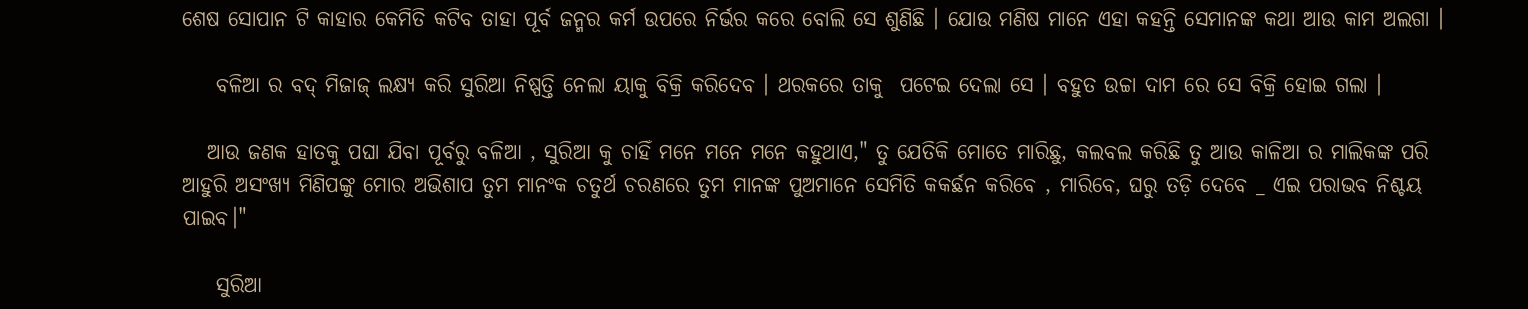ଶେଷ ସୋପାନ ଟି କାହାର କେମିତି କଟିବ ତାହା ପୂର୍ବ ଜନ୍ମର କର୍ମ ଉପରେ ନିର୍ଭର କରେ ବୋଲି ସେ ଶୁଣିଛି । ଯୋଉ ମଣିଷ ମାନେ ଏହା କହନ୍ତି ସେମାନଙ୍କ କଥା ଆଉ କାମ ଅଲଗା ।

    ବଳିଆ ର ବଦ୍ ମିଜାଜ୍ ଲକ୍ଷ୍ୟ କରି ସୁରିଆ ନିଷ୍ପତ୍ତି ନେଲା ୟାକୁ ବିକ୍ରି କରିଦେବ । ଥରକରେ ତାକୁ  ପଟେଇ ଦେଲା ସେ । ବହୁତ ଉଚ୍ଚା ଦାମ ରେ ସେ ବିକ୍ରି ହୋଇ ଗଲା ।

   ଆଉ ଜଣକ ହାତକୁ ପଘା ଯିବା ପୂର୍ବରୁ ବଳିଆ , ସୁରିଆ କୁ ଚାହିଁ ମନେ ମନେ ମନେ କହୁଥାଏ," ତୁ ଯେତିକି ମୋତେ ମାରିଛୁ, କଲବଲ କରିଛି ତୁ ଆଉ କାଳିଆ ର ମାଲିକଙ୍କ ପରି ଆହୁରି ଅସଂଖ୍ୟ ମିଣିପଙ୍କୁ ମୋର ଅଭିଶାପ ତୁମ ମାନଂକ ଚତୁର୍ଥ ଚରଣରେ ତୁମ ମାନଙ୍କ ପୁଅମାନେ ସେମିତି କକର୍ଛନ କରିବେ , ମାରିବେ, ଘରୁ ତଡ଼ି ଦେବେ _ ଏଇ ପରାଭବ ନିଶ୍ଚୟ ପାଇବ।"

    ସୁରିଆ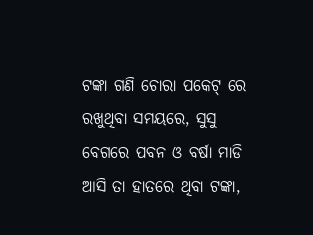ଟଙ୍କା ଗଣି ଚୋରା ପକେଟ୍ ରେ  ରଖୁଥିବା ସମୟରେ, ସୁସୁ ବେଗରେ ପବନ ଓ ବର୍ଷା ମାଡି ଆସି ତା ହାତରେ ଥିବା ଟଙ୍କା,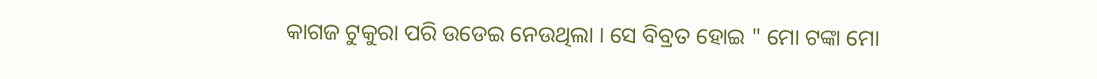କାଗଜ ଟୁକୁରା ପରି ଉଡେଇ ନେଉଥିଲା । ସେ ବିବ୍ରତ ହୋଇ " ମୋ ଟଙ୍କା ମୋ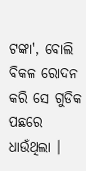ଟଙ୍କା', ବୋଲି  ବିକଳ ରୋଦନ କରି ସେ ଗୁଡିକ ପଛରେ ଧାଉଁଥିଲା ।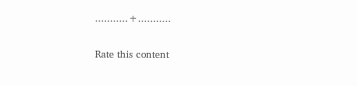...........+...........


Rate this content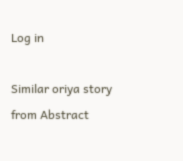Log in

Similar oriya story from Abstract